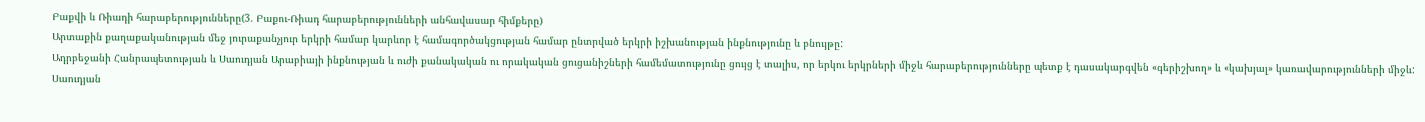Բաքվի և Ռիադի հարաբերությունները(3. Բաքու-Ռիադ հարաբերությունների անհավասար հիմքերը)
Արտաքին քաղաքականության մեջ յուրաքանչյուր երկրի համար կարևոր է համագործակցության համար ընտրված երկրի իշխանության ինքնությունը և բնույթը:
Ադրբեջանի Հանրապետության և Սաուդյան Արաբիայի ինքնության և ուժի քանակական ու որակական ցուցանիշների համեմատությունը ցույց է տալիս, որ երկու երկրների միջև հարաբերությունները պետք է դասակարգվեն «գերիշխող» և «կախյալ» կառավարությունների միջև: Սաուդյան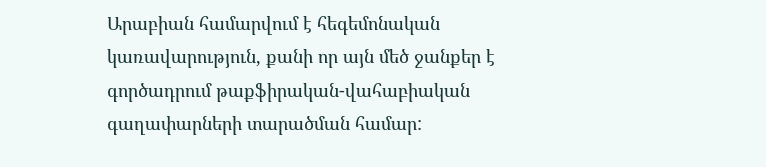Արաբիան համարվում է հեգեմոնական կառավարություն, քանի որ այն մեծ ջանքեր է գործադրում թաքֆիրական-վահաբիական գաղափարների տարածման համար: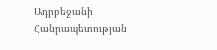Ադրբեջանի Հանրապետության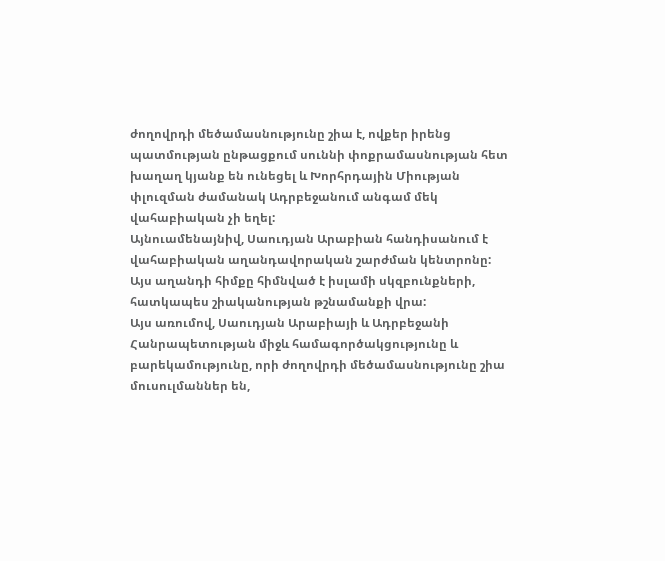ժողովրդի մեծամասնությունը շիա է, ովքեր իրենց պատմության ընթացքում սուննի փոքրամասնության հետ խաղաղ կյանք են ունեցել և Խորհրդային Միության փլուզման ժամանակ Ադրբեջանում անգամ մեկ վահաբիական չի եղել:
Այնուամենայնիվ, Սաուդյան Արաբիան հանդիսանում է վահաբիական աղանդավորական շարժման կենտրոնը: Այս աղանդի հիմքը հիմնված է իսլամի սկզբունքների, հատկապես շիականության թշնամանքի վրա:
Այս առումով, Սաուդյան Արաբիայի և Ադրբեջանի Հանրապետության միջև համագործակցությունը և բարեկամությունը, որի ժողովրդի մեծամասնությունը շիա մուսուլմաններ են,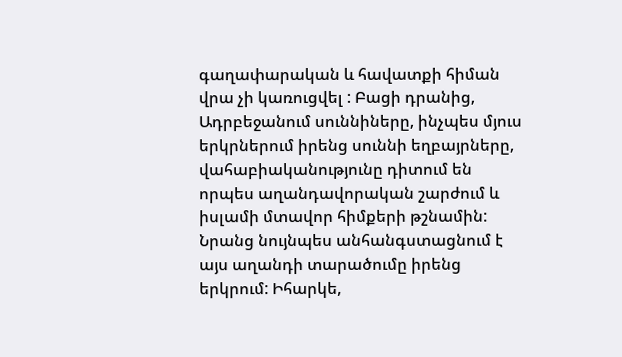գաղափարական և հավատքի հիման վրա չի կառուցվել : Բացի դրանից, Ադրբեջանում սուննիները, ինչպես մյուս երկրներում իրենց սուննի եղբայրները, վահաբիականությունը դիտում են որպես աղանդավորական շարժում և իսլամի մտավոր հիմքերի թշնամին: Նրանց նույնպես անհանգստացնում է այս աղանդի տարածումը իրենց երկրում: Իհարկե,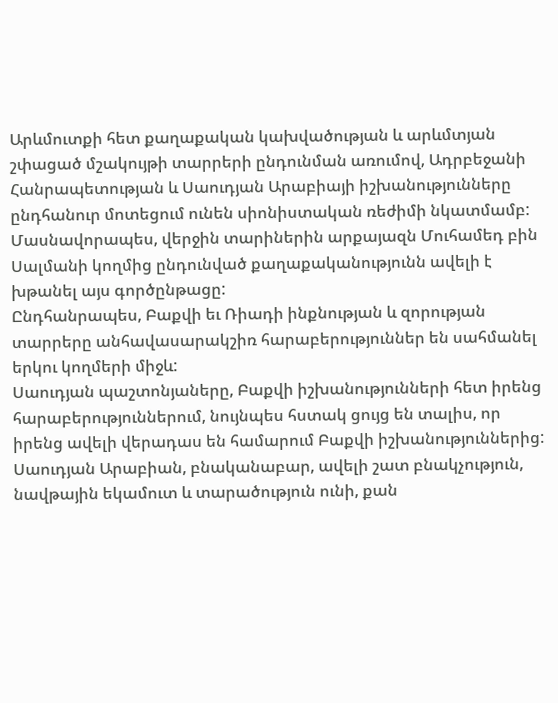Արևմուտքի հետ քաղաքական կախվածության և արևմտյան շփացած մշակույթի տարրերի ընդունման առումով, Ադրբեջանի Հանրապետության և Սաուդյան Արաբիայի իշխանությունները ընդհանուր մոտեցում ունեն սիոնիստական ռեժիմի նկատմամբ:
Մասնավորապես, վերջին տարիներին արքայազն Մուհամեդ բին Սալմանի կողմից ընդունված քաղաքականությունն ավելի է խթանել այս գործընթացը:
Ընդհանրապես, Բաքվի եւ Ռիադի ինքնության և զորության տարրերը անհավասարակշիռ հարաբերություններ են սահմանել երկու կողմերի միջև:
Սաուդյան պաշտոնյաները, Բաքվի իշխանությունների հետ իրենց հարաբերություններում, նույնպես հստակ ցույց են տալիս, որ իրենց ավելի վերադաս են համարում Բաքվի իշխանություններից:
Սաուդյան Արաբիան, բնականաբար, ավելի շատ բնակչություն, նավթային եկամուտ և տարածություն ունի, քան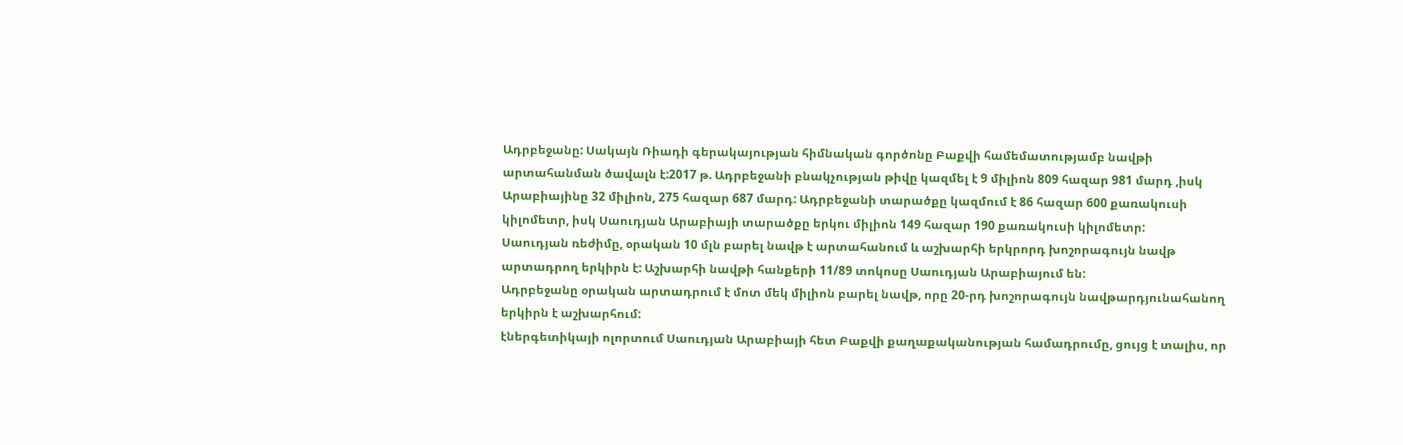Ադրբեջանը: Սակայն Ռիադի գերակայության հիմնական գործոնը Բաքվի համեմատությամբ նավթի արտահանման ծավալն է:2017 թ. Ադրբեջանի բնակչության թիվը կազմել է 9 միլիոն 809 հազար 981 մարդ ,իսկ Արաբիայինը 32 միլիոն, 275 հազար 687 մարդ: Ադրբեջանի տարածքը կազմում է 86 հազար 600 քառակուսի կիլոմետր, իսկ Սաուդյան Արաբիայի տարածքը երկու միլիոն 149 հազար 190 քառակուսի կիլոմետր:
Սաուդյան ռեժիմը, օրական 10 մլն բարել նավթ է արտահանում և աշխարհի երկրորդ խոշորագույն նավթ արտադրող երկիրն է: Աշխարհի նավթի հանքերի 11/89 տոկոսը Սաուդյան Արաբիայում են:
Ադրբեջանը օրական արտադրում է մոտ մեկ միլիոն բարել նավթ, որը 20-րդ խոշորագույն նավթարդյունահանող երկիրն է աշխարհում:
էներգետիկայի ոլորտում Սաուդյան Արաբիայի հետ Բաքվի քաղաքականության համադրումը, ցույց է տալիս, որ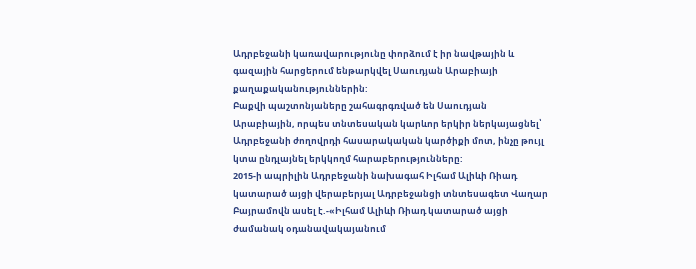Ադրբեջանի կառավարությունը փորձում է իր նավթային և գազային հարցերում ենթարկվել Սաուդյան Արաբիայի քաղաքականություններին:
Բաքվի պաշտոնյաները շահագրգռված են Սաուդյան Արաբիային, որպես տնտեսական կարևոր երկիր ներկայացնել՝ Ադրբեջանի ժողովրդի հասարակական կարծիքի մոտ, ինչը թույլ կտա ընդլայնել երկկողմ հարաբերությունները:
2015-ի ապրիլին Ադրբեջանի նախագահ Իլհամ Ալիևի Ռիադ կատարած այցի վերաբերյալ Ադրբեջանցի տնտեսագետ Վաղար Բայրամովն ասել է.-«Իլհամ Ալիևի Ռիադ կատարած այցի ժամանակ օդանավակայանում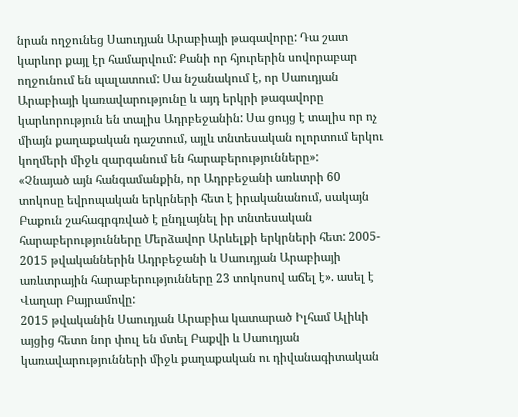նրան ողջունեց Սաուդյան Արաբիայի թագավորը: Դա շատ կարևոր քայլ էր համարվում: Քանի որ հյուրերին սովորաբար ողջունում են պալատում: Սա նշանակում է, որ Սաուդյան Արաբիայի կառավարությունը և այդ երկրի թագավորը կարևորություն են տալիս Ադրբեջանին: Սա ցույց է տալիս որ ոչ միայն քաղաքական դաշտում, այլև տնտեսական ոլորտում երկու կողմերի միջև զարգանում են հարաբերությունները»:
«Չնայած այն հանգամանքին, որ Ադրբեջանի առևտրի 60 տոկոսը եվրոպական երկրների հետ է իրականանում, սակայն Բաքուն շահագրգռված է ընդլայնել իր տնտեսական հարաբերությունները Մերձավոր Արևելքի երկրների հետ: 2005- 2015 թվականներին Ադրբեջանի և Սաուդյան Արաբիայի առևտրային հարաբերությունները 23 տոկոսով աճել է». ասել է Վաղար Բայրամովը:
2015 թվականին Սաուդյան Արաբիա կատարած Իլհամ Ալիևի այցից հետո նոր փուլ են մտել Բաքվի և Սաուդյան կառավարությունների միջև քաղաքական ու դիվանագիտական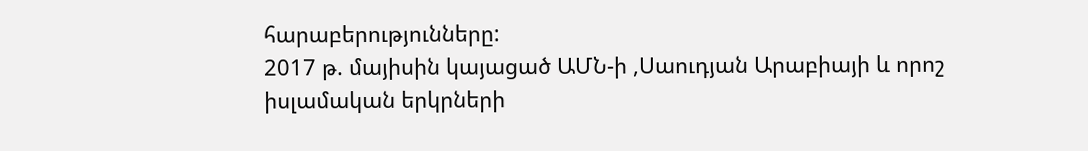հարաբերությունները:
2017 թ. մայիսին կայացած ԱՄՆ-ի ,Սաուդյան Արաբիայի և որոշ իսլամական երկրների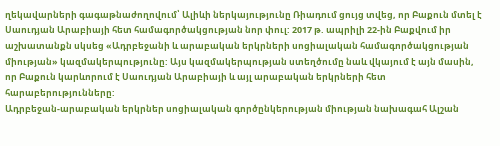ղեկավարների գագաթնաժողովում՝ Ալիևի ներկայությունը Ռիադում ցույց տվեց, որ Բաքուն մտել է Սաուդյան Արաբիայի հետ համագործակցության նոր փուլ: 2017 թ. ապրիլի 22-ին Բաքվում իր աշխատանքն սկսեց «Ադրբեջանի և արաբական երկրների սոցիալական համագործակցության միության» կազմակերպությունը: Այս կազմակերպության ստեղծումը նաև վկայում է այն մասին, որ Բաքուն կարևորում է Սաուդյան Արաբիայի և այլ արաբական երկրների հետ հարաբերությունները:
Ադրբեջան-արաբական երկրներ սոցիալական գործընկերության միության նախագահ Ալշան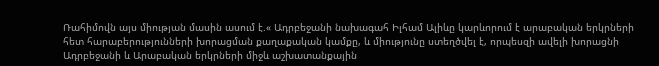Ռահիմովն այս միության մասին ասում է.« Ադրբեջանի նախագահ Իլհամ Ալիևը կարևորում է արաբական երկրների հետ հարաբերությունների խորացման քաղաքական կամքը, և միությունը ստեղծվել է, որպեսզի ավելի խորացնի Ադրբեջանի և Արաբական երկրների միջև աշխատանքային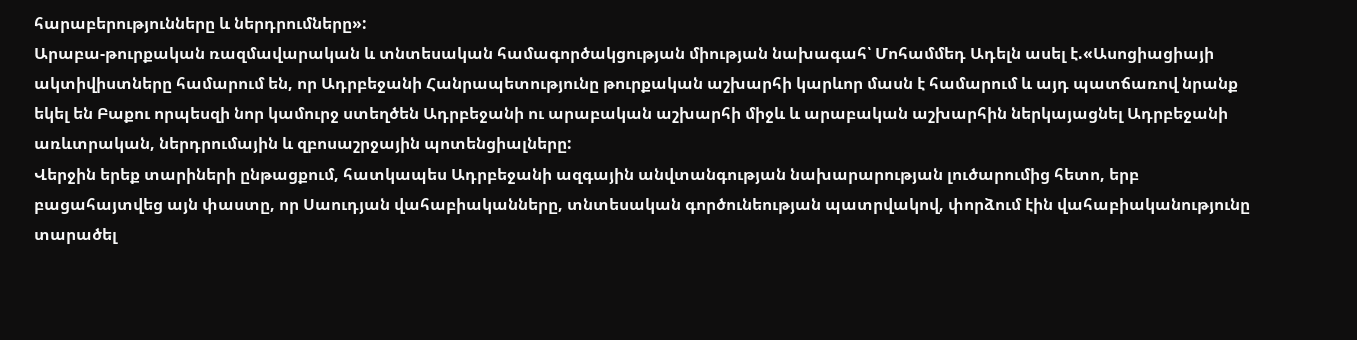հարաբերությունները և ներդրումները»:
Արաբա-թուրքական ռազմավարական և տնտեսական համագործակցության միության նախագահ՝ Մոհամմեդ Ադելն ասել է.«Ասոցիացիայի ակտիվիստները համարում են, որ Ադրբեջանի Հանրապետությունը թուրքական աշխարհի կարևոր մասն է համարում և այդ պատճառով նրանք եկել են Բաքու որպեսզի նոր կամուրջ ստեղծեն Ադրբեջանի ու արաբական աշխարհի միջև և արաբական աշխարհին ներկայացնել Ադրբեջանի առևտրական, ներդրումային և զբոսաշրջային պոտենցիալները:
Վերջին երեք տարիների ընթացքում, հատկապես Ադրբեջանի ազգային անվտանգության նախարարության լուծարումից հետո, երբ բացահայտվեց այն փաստը, որ Սաուդյան վահաբիականները, տնտեսական գործունեության պատրվակով, փորձում էին վահաբիականությունը տարածել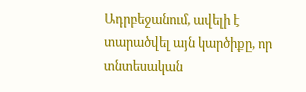Ադրբեջանում, ավելի է տարածվել այն կարծիքը, որ տնտեսական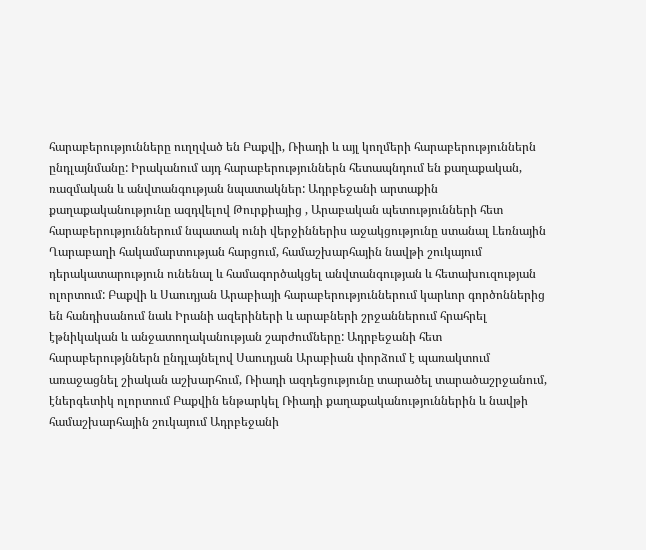հարաբերությունները ուղղված են Բաքվի, Ռիադի և այլ կողմերի հարաբերություններն ընդլայնմանը: Իրականում այդ հարաբերություններն հետապնդում են քաղաքական, ռազմական և անվտանգության նպատակներ: Ադրբեջանի արտաքին քաղաքականությունը ազդվելով Թուրքիայից , Արաբական պետությունների հետ հարաբերություններում նպատակ ունի վերջիններիս աջակցությունը ստանալ Լեռնային Ղարաբաղի հակամարտության հարցում, համաշխարհային նավթի շուկայում դերակատարություն ունենալ և համագործակցել անվտանգության և հետախուզության ոլորտում: Բաքվի և Սաուդյան Արաբիայի հարաբերություններում կարևոր գործոններից են հանդիսանում նաև Իրանի ազերիների և արաբների շրջաններում հրահրել էթնիկական և անջատողականության շարժումները: Ադրբեջանի հետ հարաբերությններն ընդլայնելով Սաուդյան Արաբիան փորձում է պառակտում առաջացնել շիական աշխարհում, Ռիադի ազդեցությունը տարածել տարածաշրջանում, էներգետիկ ոլորտում Բաքվին ենթարկել Ռիադի քաղաքականություններին և նավթի համաշխարհային շուկայում Ադրբեջանի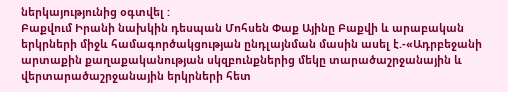ներկայությունից օգտվել :
Բաքվում Իրանի նախկին դեսպան Մոհսեն Փաք Այինը Բաքվի և արաբական երկրների միջև համագործակցության ընդլայնման մասին ասել է.-«Ադրբեջանի արտաքին քաղաքականության սկզբունքներից մեկը տարածաշրջանային և վերտարածաշրջանային երկրների հետ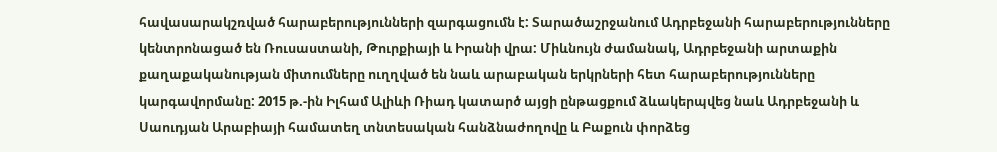հավասարակշռված հարաբերությունների զարգացումն է: Տարածաշրջանում Ադրբեջանի հարաբերությունները կենտրոնացած են Ռուսաստանի, Թուրքիայի և Իրանի վրա: Միևնույն ժամանակ, Ադրբեջանի արտաքին քաղաքականության միտումները ուղղված են նաև արաբական երկրների հետ հարաբերությունները կարգավորմանը: 2015 թ.-ին Իլհամ Ալիևի Ռիադ կատարծ այցի ընթացքում ձևակերպվեց նաև Ադրբեջանի և Սաուդյան Արաբիայի համատեղ տնտեսական հանձնաժողովը և Բաքուն փորձեց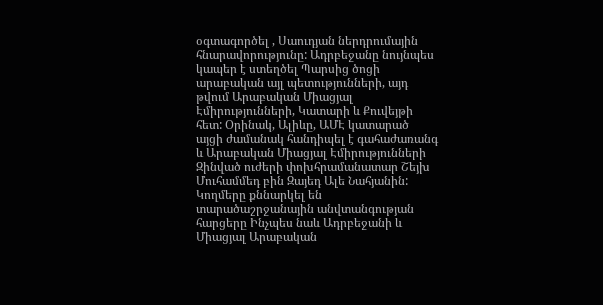օգտագործել , Սաուդյան ներդրումային հնարավորությունը: Ադրբեջանը նույնպես կապեր է ստեղծել Պարսից ծոցի արաբական այլ պետությունների, այդ թվում Արաբական Միացյալ Էմիրությունների, Կատարի և Քուվեյթի հետ: Օրինակ, Ալիևը, ԱՄԷ կատարած այցի ժամանակ հանդիպել է գահաժառանգ և Արաբական Միացյալ Էմիրությունների Զինված ուժերի փոխհրամանատար Շեյխ Մուհամմեդ բին Զայեդ Ալե Նահյանին: Կողմերը քննարկել են տարածաշրջանային անվտանգության հարցերը Ինչպես նաև Ադրբեջանի և Միացյալ Արաբական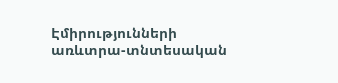Էմիրությունների առևտրա-տնտեսական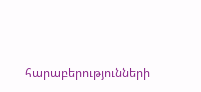հարաբերությունների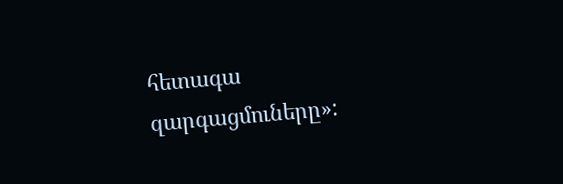հետագա զարգացմուները»: